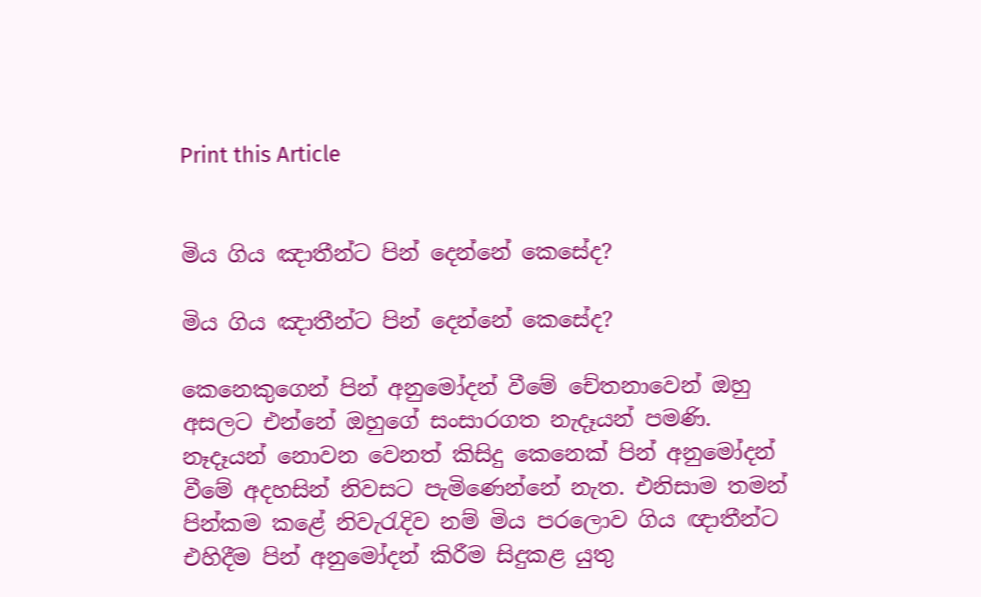Print this Article


මිය ගිය ඤාතීන්ට පින් දෙන්නේ කෙසේද?

මිය ගිය ඤාතීන්ට පින් දෙන්නේ කෙසේද?

කෙනෙකුගෙන් පින් අනුමෝදන් වීමේ චේතනාවෙන් ඔහු අසලට එන්නේ ඔහුගේ සංසාරගත නැදෑයන් පමණි. නෑදෑයන් නොවන වෙනත් කිසිදු කෙනෙක් පින් අනුමෝදන් වීමේ අදහසින් නිවසට පැමිණෙන්නේ නැත. එනිසාම තමන් පින්කම කළේ නිවැරැදිව නම් මිය පරලොව ගිය ඥාතීන්ට එහිදීම පින් අනුමෝදන් කිරීම සිදුකළ යුතු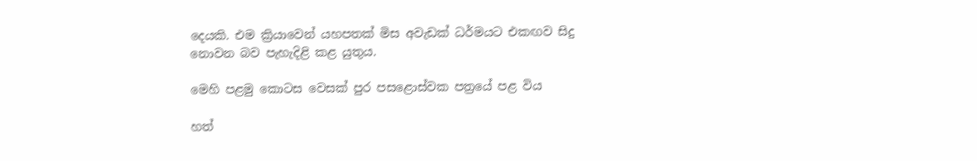දෙයකි. එම ක්‍රියාවෙන් යහපතක් මිස අවැඩක් ධර්මයට එකඟව සිදු නොවන බව පැහැදිළි කළ යුතුය.

මෙහි පළමු කොටස වෙසක් පුර පසළොස්වක පත්‍රයේ පළ විය

හත්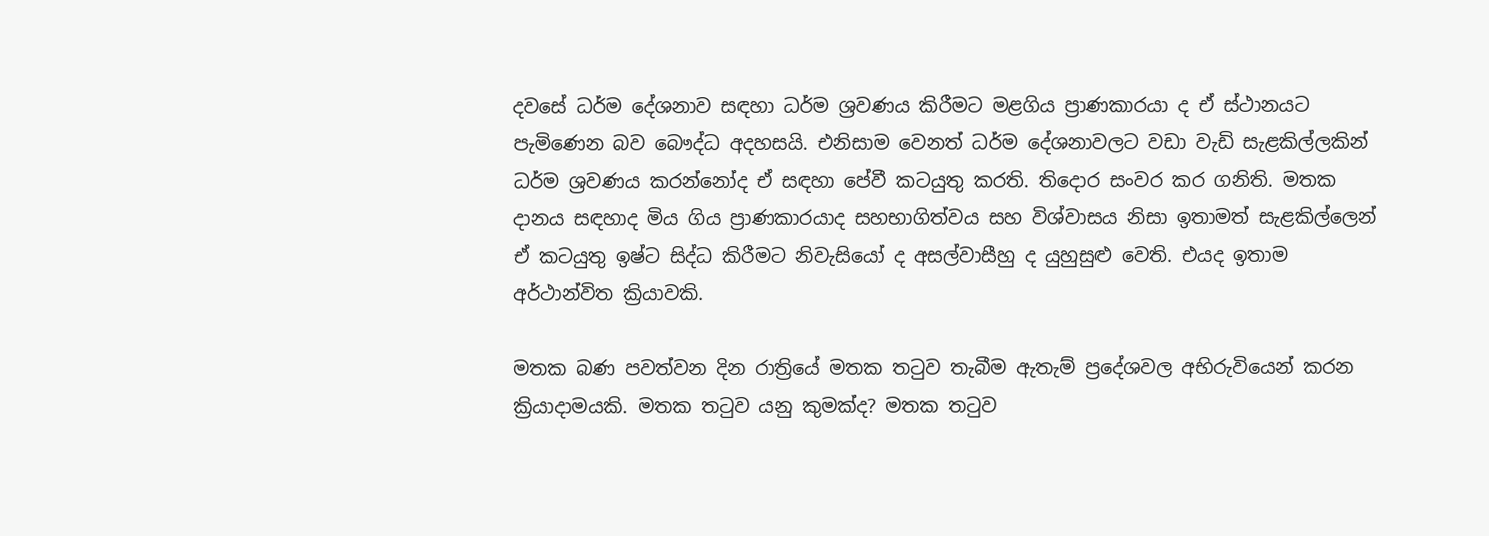දවසේ ධර්ම දේශනාව සඳහා ධර්ම ශ්‍රවණය කිරීමට මළගිය ප්‍රාණකාරයා ද ඒ ස්ථානයට පැමිණෙන බව බෞද්ධ අදහසයි. එනිසාම වෙනත් ධර්ම දේශනාවලට වඩා වැඩි සැළකිල්ලකින් ධර්ම ශ්‍රවණය කරන්නෝද ඒ සඳහා පේවී කටයුතු කරති. තිදොර සංවර කර ගනිති. මතක දානය සඳහාද මිය ගිය ප්‍රාණකාරයාද සහභාගිත්වය සහ විශ්වාසය නිසා ඉතාමත් සැළකිල්ලෙන් ඒ කටයුතු ඉෂ්ට සිද්ධ කිරීමට නිවැසියෝ ද අසල්වාසීහු ද යුහුසුළු වෙති. එයද ඉතාම අර්ථාන්විත ක්‍රියාවකි.

මතක බණ පවත්වන දින රාත්‍රියේ මතක තටුව තැබීම ඇතැම් ප්‍රදේශවල අභිරුවියෙන් කරන ක්‍රියාදාමයකි. මතක තටුව යනු කුමක්ද? මතක තටුව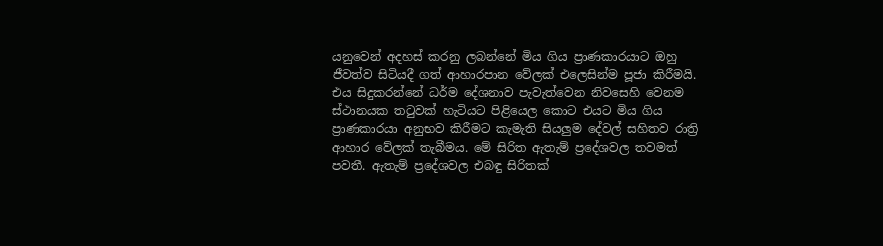යනුවෙන් අදහස් කරනු ලබන්නේ මිය ගිය ප්‍රාණකාරයාට ඔහු ජීවත්ව සිටියදී ගත් ආහාරපාන වේලක් එලෙසින්ම පූජා කිරීමයි. එය සිදුකරන්නේ ධර්ම දේශනාව පැවැත්වෙන නිවසෙහි වෙනම ස්ථානයක තටුවක් හැටියට පිළියෙල කොට එයට මිය ගිය ප්‍රාණකාරයා අනුභව කිරීමට කැමැති සියලුම දේවල් සහිතව රාත්‍රි ආහාර වේලක් තැබීමය. මේ සිරිත ඇතැම් ප්‍රදේශවල තවමත් පවතී. ඇතැම් ප්‍රදේශවල එබඳු සිරිතක්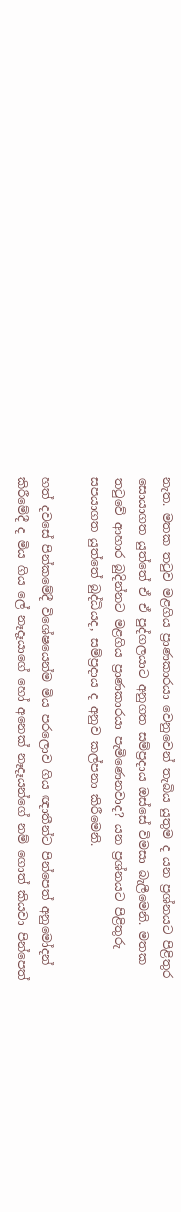නැත. මතක තටුව මළගිය ප්‍රාණකාරයා වෙනුවෙන් තැබිය යුතුම ද යන ප්‍රශ්නයට පිළිතුර සොයාගත යුත්තේ ඒ ඒ පුද්ගලයාට අනුගත සම්ප්‍රදාය ඔස්සේ විමසා බැලීමෙනි. මතක තටුවේ ආහාර බුදින්නට මළගිය ප්‍රාණකාරයා පැමිණෙනවාද? යන ප්‍රශ්නයට පිළිතුරු සපයාගත යුත්තේ බුද්ධියද, සම්ප්‍රදාය ද අනුව කල්පනා කිරීමෙනි.

හත් දවසේ පින්කමේදී විශේෂයෙන්ම මිය පරලොව ගිය ඥාතීන්ට පින්පෙත් අනුමෝදන් කිරීමේදී ද මිය ගිය ලේ නෑදෑයාගේ හෝ අනෙක් නෑදෑයන්ගේ නම් ගොත් කියවා පින්පෙත්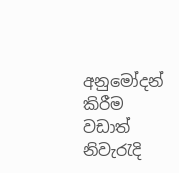අනුමෝදන් කිරීම වඩාත් නිවැරැදි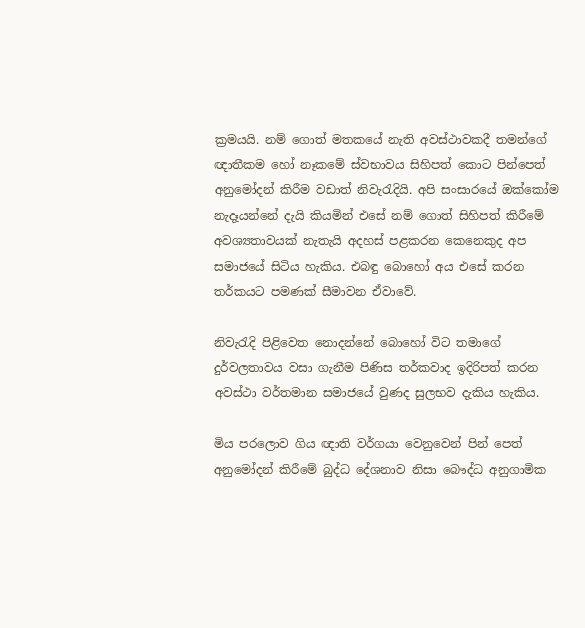ක්‍රමයයි. නම් ගොත් මතකයේ නැති අවස්ථාවකදී තමන්ගේ ඥාතීකම හෝ නෑකමේ ස්වභාවය සිහිපත් කොට පින්පෙත් අනුමෝදන් කිරීම වඩාත් නිවැරැදියි. අපි සංසාරයේ ඔක්කෝම නැදෑයන්නේ දැයි කියමින් එසේ නම් ගොත් සිහිපත් කිරීමේ අවශ්‍යතාවයක් නැතැයි අදහස් පළකරන කෙනෙකුද අප සමාජයේ සිටිය හැකිය. එබඳු බොහෝ අය එසේ කරන තර්කයට පමණක් සීමාවන ඒවාවේ.

නිවැරැදි පිළිවෙත නොදන්නේ බොහෝ විට තමාගේ දුර්වලතාවය වසා ගැනීම පිණිස තර්කවාද ඉදිරිපත් කරන අවස්ථා වර්තමාන සමාජයේ වුණද සුලභව දැකිය හැකිය.

මිය පරලොව ගිය ඥාති වර්ගයා වෙනුවෙන් පින් පෙත් අනුමෝදන් කිරීමේ බුද්ධ දේශනාව නිසා බෞද්ධ අනුගාමික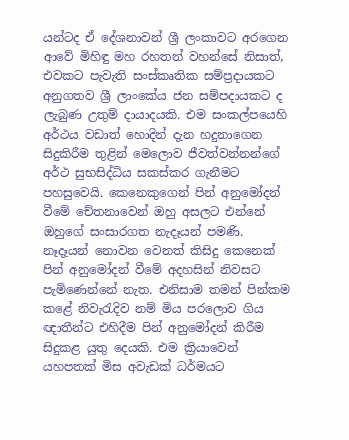යන්ටද ඒ දේශනාවන් ශ්‍රී ලංකාවට අරගෙන ආවේ මිහිඳු මහ රහතන් වහන්සේ නිසාත්, එවකට පැවැති සංස්කෘතික සම්ප්‍රදායකට අනුගතව ශ්‍රී ලාංකේය ජන සම්පදායකට ද ලැබුණ උතුම් දායාදයකි. එම සංකල්පයෙහි අර්ථය වඩාත් හොදින් දැන හදුනාගෙන සිදුකිරීම තුළින් මෙලොව ජීවත්වන්නන්ගේ අර්ථ සුභසිද්ධිය සකස්කර ගැනීමට පහසුවෙයි. කෙනෙකුගෙන් පින් අනුමෝදන් වීමේ චේතනාවෙන් ඔහු අසලට එන්නේ ඔහුගේ සංසාරගත නැදෑයන් පමණි. නෑදෑයන් නොවන වෙනත් කිසිදු කෙනෙක් පින් අනුමෝදන් වීමේ අදහසින් නිවසට පැමිණෙන්නේ නැත. එනිසාම තමන් පින්කම කළේ නිවැරැදිව නම් මිය පරලොව ගිය ඥාතීන්ට එහිදීම පින් අනුමෝදන් කිරීම සිදුකළ යුතු දෙයකි. එම ක්‍රියාවෙන් යහපතක් මිස අවැඩක් ධර්මයට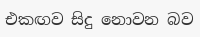එකඟව සිදු නොවන බව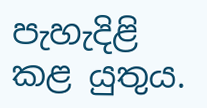පැහැදිළි කළ යුතුය.